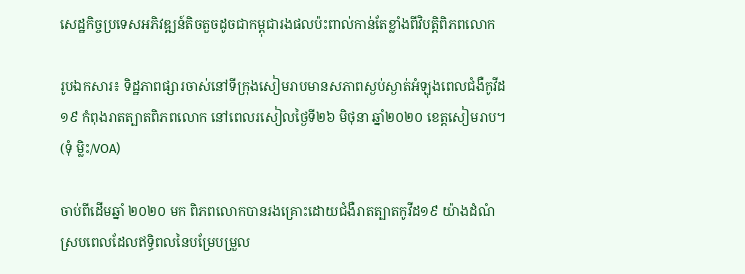សេដ្ឋកិច្ចប្រទេសអភិវឌ្ឍន៍តិចតួចដូចជាកម្ពុជារងផលប៉ះពាល់កាន់តែខ្លាំងពីវិបត្តិពិភពលោក

រូបឯកសារ៖ ទិដ្ឋភាពផ្សារចាស់នៅទីក្រុងសៀមរាបមានសភាពស្ងប់ស្ងាត់អំឡុងពេលជំងឺកូវីដ១៩ កំពុងរាតត្បាតពិភពលោក នៅពេលរសៀលថ្ងៃទី២៦ មិថុនា ឆ្នាំ២០២០ ខេត្តសៀមរាប។ (ទុំ ម្លិះ/VOA)

ចាប់ពីដើមឆ្នាំ ២០២០ មក ពិភពលោកបានរងគ្រោះដោយជំងឺរាតត្បាតកូវីដ១៩ យ៉ាងដំណំ ស្របពេលដែលឥទ្ធិពលនៃបម្រែបម្រួល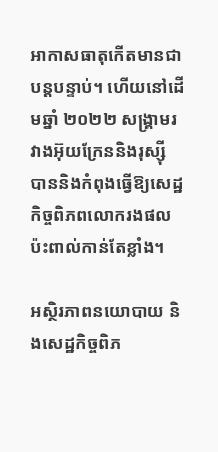អាកាសធាតុកើតមានជាបន្តបន្ទាប់។ ហើយនៅដើមឆ្នាំ ២០២២ សង្គ្រាមរវាងអ៊ុយក្រែននិងរុស្ស៊ី បាននិងកំពុងធ្វើឱ្យសេដ្ឋកិច្ចពិភពលោករងផលប៉ះពាល់កាន់តែខ្លាំង។

អស្ថិរភាពនយោបាយ និងសេដ្ឋកិច្ចពិភ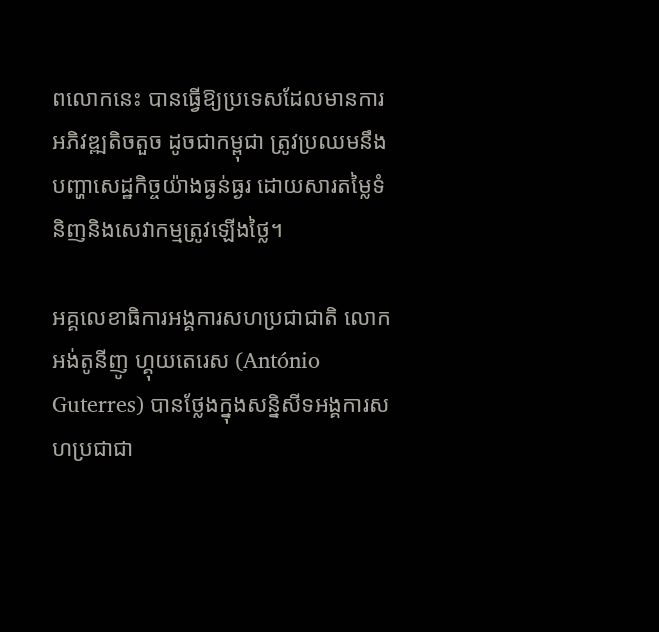ពលោកនេះ បានធ្វើឱ្យប្រទេសដែលមានការអភិវឌ្ឍតិចតួច ដូចជាកម្ពុជា ត្រូវប្រឈមនឹងបញ្ហាសេដ្ឋកិច្ចយ៉ាងធ្ងន់ធ្ងរ ដោយសារតម្លៃទំនិញនិងសេវាកម្មត្រូវឡើងថ្លៃ។

អគ្គលេខាធិការអង្គការសហប្រជាជាតិ លោក អង់តូនីញូ ហ្គុយតេរេស (António Guterres) បានថ្លែងក្នុងសន្និសីទអង្គការសហប្រជាជា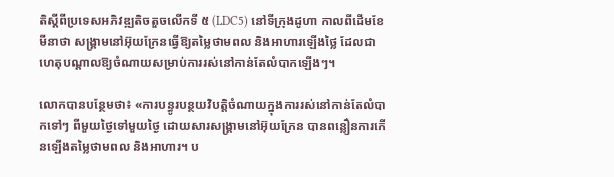តិស្តីពីប្រទេសអភិវឌ្ឍតិចតួចលើកទី ៥ (LDC5) នៅទីក្រុងដូហា កាលពីដើមខែមីនាថា សង្គ្រាមនៅអ៊ុយក្រែនធ្វើឱ្យតម្លៃថាមពល និងអាហារឡើងថ្លៃ ដែលជាហេតុបណ្តាលឱ្យចំណាយសម្រាប់ការរស់នៅកាន់តែលំបាកឡើងៗ។

លោកបានបន្ថែមថា៖ «ការបន្ធូរបន្ថយវិបត្តិចំណាយក្នុងការរស់នៅកាន់តែលំបាកទៅៗ ពីមួយថ្ងៃទៅមួយថ្ងៃ ដោយសារសង្គ្រាមនៅអ៊ុយក្រែន បានពន្លឿនការកើនឡើងតម្លៃថាមពល និងអាហារ។ ប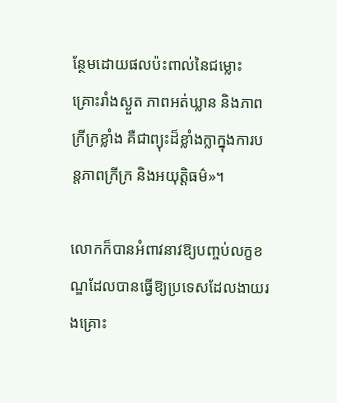ន្ថែមដោយផលប៉ះពាល់នៃជម្លោះ គ្រោះរាំងស្ងួត ភាពអត់ឃ្លាន និងភាពក្រីក្រខ្លាំង គឺជាព្យុះដ៏ខ្លាំងក្លាក្នុងការបន្តភាពក្រីក្រ និងអយុត្តិធម៌»។

លោកក៏បានអំពាវនាវឱ្យបញ្ចប់លក្ខខណ្ឌដែលបានធ្វើឱ្យប្រទេសដែលងាយរងគ្រោះ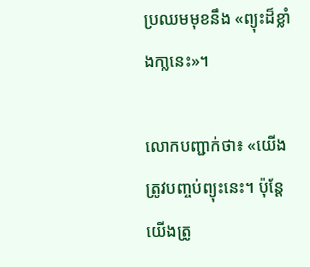ប្រឈមមុខនឹង «ព្យុះដ៏ខ្លាំងកា្លនេះ»។

លោកបញ្ជាក់ថា៖ «យើងត្រូវបញ្ចប់ព្យុះនេះ។ ប៉ុន្តែយើងត្រូ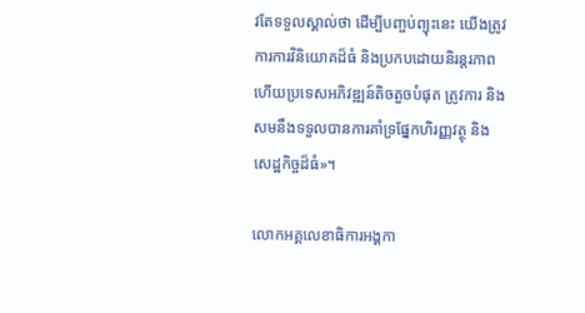វតែទទួលស្គាល់ថា ដើម្បីបញ្ចប់ព្យុះនេះ យើងត្រូវការការវិនិយោគដ៏ធំ និងប្រកបដោយនិរន្តរភាព ហើយប្រទេសអភិវឌ្ឍន៍តិចតួចបំផុត ត្រូវការ និងសមនឹងទទួលបានការគាំទ្រផ្នែកហិរញ្ញវត្ថុ និងសេដ្ឋកិច្ចដ៏ធំ»។

លោកអគ្គលេខាធិការអង្គកា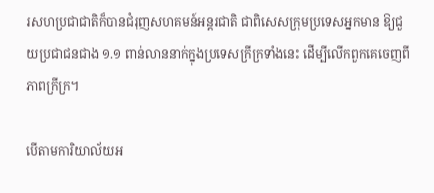រសហប្រជាជាតិក៏បានជំរុញសហគមន៍អន្តរជាតិ ជាពិសេសក្រុមប្រទេសអ្នកមាន ឱ្យជួយប្រជាជនជាង ១.១ ពាន់លាននាក់ក្នុងប្រទេសក្រីក្រទាំងនេះ ដើម្បីលើកពួកគេចេញពីភាពក្រីក្រ។

បើតាមការិយាល័យអ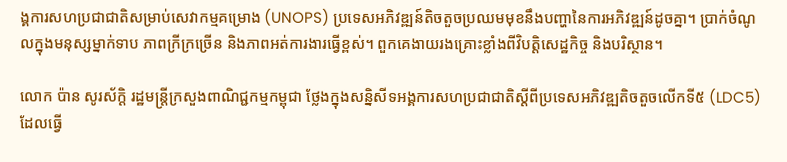ង្គការសហប្រជាជាតិសម្រាប់សេវាកម្មគម្រោង (UNOPS) ប្រទេសអភិវឌ្ឍន៍តិចតួចប្រឈមមុខនឹងបញ្ហានៃការអភិវឌ្ឍន៍ដូចគ្នា។ ប្រាក់ចំណូលក្នុងមនុស្សម្នាក់ទាប ភាពក្រីក្រច្រើន និងភាពអត់ការងារធ្វើខ្ពស់។ ពួកគេងាយរងគ្រោះខ្លាំងពីវិបត្តិសេដ្ឋកិច្ច និងបរិស្ថាន។

លោក ប៉ាន សូរស័ក្ដិ រដ្ឋមន្រ្តីក្រសួងពាណិជ្ជកម្មកម្ពុជា ថ្លែងក្នុងសន្និសីទអង្គការសហប្រជាជាតិស្តីពីប្រទេសអភិវឌ្ឍតិចតួចលើកទី៥ (LDC5) ដែលធ្វើ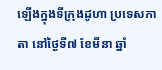ឡើងក្នុងទីក្រុងដូហា ប្រទេសកាតា នៅថ្ងៃទី៧ ខែមីនា ឆ្នាំ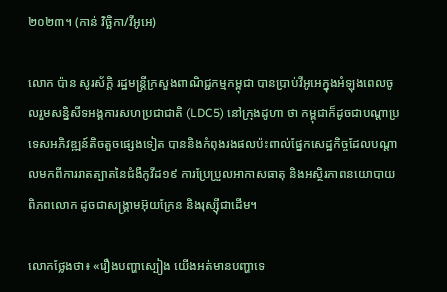២០២៣។ (កាន់ វិច្ឆិកា/វីអូអេ)

លោក ប៉ាន សូរស័ក្ដិ រដ្ឋមន្ត្រីក្រសួងពាណិជ្ជកម្មកម្ពុជា បានប្រាប់វីអូអេក្នុងអំឡុងពេលចូលរួមសន្និសីទអង្គការសហប្រជាជាតិ (LDC5) នៅក្រុងដូហា ថា កម្ពុជាក៏ដូចជាបណ្តាប្រទេសអភិវឌ្ឍន៍តិចតួចផ្សេងទៀត បាននិងកំពុងរងផលប៉ះពាល់ផ្នែកសេដ្ឋកិច្ចដែលបណ្តាលមកពីការរាតត្បាតនៃជំងឺកូវីដ១៩ ការប្រែប្រួលអាកាសធាតុ និងអស្ថិរភាពនយោបាយពិភពលោក ដូចជាសង្គ្រាមអ៊ុយក្រែន និងរុស្ស៊ីជាដើម។

លោកថ្លែងថា៖ «រឿងបញ្ហាស្បៀង យើងអត់មានបញ្ហាទេ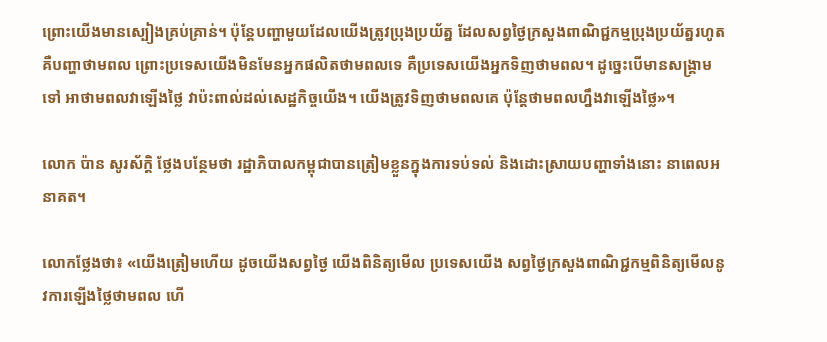ព្រោះយើងមានស្បៀងគ្រប់គ្រាន់។ ប៉ុន្តែបញ្ហាមួយដែលយើងត្រូវប្រុងប្រយ័ត្ន ដែលសព្វថ្ងៃក្រសួងពាណិជ្ជកម្មប្រុងប្រយ័ត្នរហូត គឺបញ្ហាថាមពល ព្រោះប្រទេសយើងមិនមែនអ្នកផលិតថាមពលទេ គឺប្រទេសយើងអ្នកទិញថាមពល។ ដូច្នេះបើមានសង្គ្រាមទៅ អាថាមពលវាឡើងថ្លៃ វាប៉ះពាល់ដល់សេដ្ឋកិច្ចយើង។ យើងត្រូវទិញថាមពលគេ ប៉ុន្តែថាមពលហ្នឹងវាឡើងថ្លៃ»។

លោក ប៉ាន សូរស័ក្ដិ ថ្លែងបន្ថែមថា រដ្ឋាភិបាលកម្ពុជាបានត្រៀមខ្លួនក្នុងការទប់ទល់ និងដោះស្រាយបញ្ហាទាំងនោះ នាពេលអនាគត។

លោកថ្លែងថា៖ «យើងត្រៀមហើយ ដូចយើងសព្វថ្ងៃ យើងពិនិត្យមើល ប្រទេសយើង សព្វថ្ងៃក្រសួងពាណិជ្ជកម្មពិនិត្យមើលនូវការឡើងថ្លៃថាមពល ហើ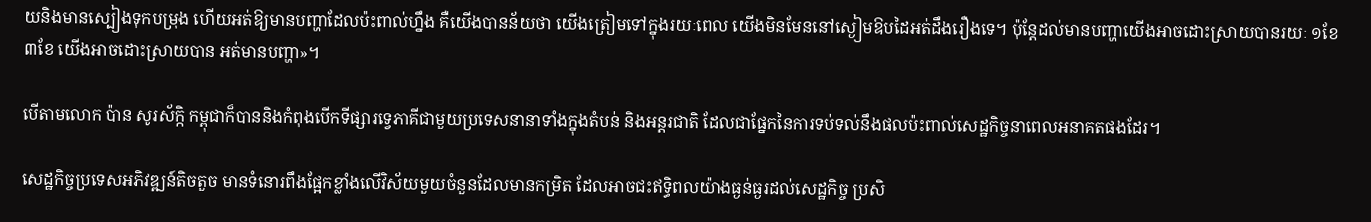យនិងមានស្បៀងទុកបម្រុង ហើយអត់ឱ្យមានបញ្ហាដែលប៉ះពាល់ហ្នឹង គឺយើងបានន័យថា យើងត្រៀមទៅក្នុងរយៈពេល យើងមិនមែននៅស្ងៀមឱបដៃអត់ដឹងរឿងទេ។ ប៉ុន្តែដល់មានបញ្ហាយើងអាចដោះស្រាយបានរយៈ ១ខែ ៣ខែ យើងអាចដោះស្រាយបាន អត់មានបញ្ហា»។

បើតាមលោក ប៉ាន សូរស័ក្កិ កម្ពុជាក៏បាននិងកំពុងបើកទីផ្សារទ្វេភាគីជាមួយប្រទេសនានាទាំងក្នុងតំបន់ និងអន្តរជាតិ ដែលជាផ្នែកនៃការទប់ទល់នឹងផលប៉ះពាល់សេដ្ឋកិច្ចនាពេលអនាគតផងដែរ។

សេដ្ឋកិច្ចប្រទេសអភិវឌ្ឍន៍តិចតួច មានទំនោរពឹងផ្អែកខ្លាំងលើវិស័យមួយចំនួនដែលមានកម្រិត ដែលអាចជះឥទ្ធិពលយ៉ាងធ្ងន់ធ្ងរដល់សេដ្ឋកិច្ច ប្រសិ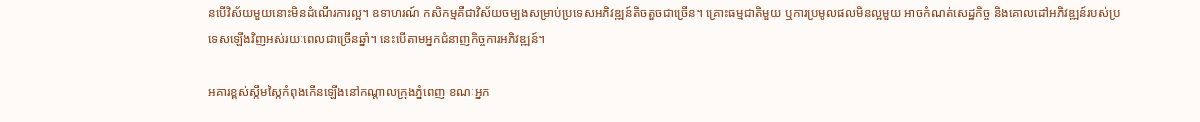នបើវិស័យមួយនោះមិនដំណើរការល្អ។ ឧទាហរណ៍ កសិកម្មគឺជាវិស័យចម្បងសម្រាប់ប្រទេសអភិវឌ្ឍន៍តិចតួចជាច្រើន។ គ្រោះធម្មជាតិមួយ ឬការប្រមូលផលមិនល្អមួយ អាចកំណត់សេដ្ឋកិច្ច និងគោលដៅអភិវឌ្ឍន៍របស់ប្រទេសឡើងវិញអស់រយៈពេលជាច្រើនឆ្នាំ។ នេះបើតាមអ្នកជំនាញកិច្ចការអភិវឌ្ឍន៍។

អគារខ្ពស់ស្កឹមស្កៃកំពុងកើនឡើងនៅកណ្តាលក្រុងភ្នំពេញ ខណៈអ្នក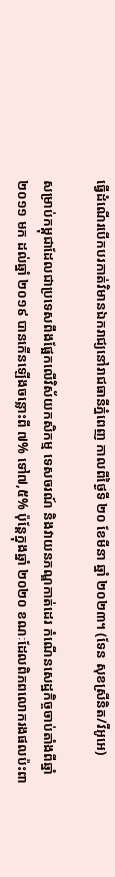ធ្វើដំណើរបើកបរកាត់វិមានឯករាជ្យនៅរាជធានីភ្នំពេញ កាលពីថ្ងៃទី ២០ ខែមីនា ឆ្នាំ ២០២៣។ (ទែន សុខស្រីនិត/វីអូអេ)

សម្រាប់កម្ពុជាដែលជាប្រទេសពឹងផ្អែកលើវិស័យកសិកម្ម ទេសចរណ៍ និងវាយនភណ្ឌកាត់ដេរ កំណើនសេដ្ឋកិច្ចចាប់តាំងពីឆ្នាំ ២០១១ មក ដល់ឆ្នាំ ២០១៩ បានកើនឡើងចន្លោះពី ៧% ទៅ៧,៥% ប៉ុន្តែក្នុងឆ្នាំ ២០២០ ខណៈដែលពិភពលោករងផលប៉ះពា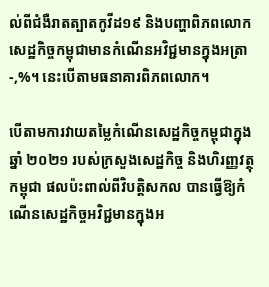ល់ពីជំងឺរាតត្បាតកូវីដ១៩ និងបញ្ហាពិភពលោក សេដ្ឋកិច្ចកម្ពុជាមានកំណើនអវិជ្ជមានក្នុងអត្រា -,%។ នេះបើតាមធនាគារពិភពលោក។

បើតាមការវាយតម្លៃកំណើនសេដ្ឋកិច្ចកម្ពុជាក្នុងឆ្នាំ ២០២១ របស់ក្រសួងសេដ្ឋកិច្ច និងហិរញ្ញវត្ថុកម្ពុជា ផលប៉ះពាល់ពីវិបត្តិសកល បានធ្វើឱ្យកំណើនសេដ្ឋកិច្ចអវិជ្ជមានក្នុងអ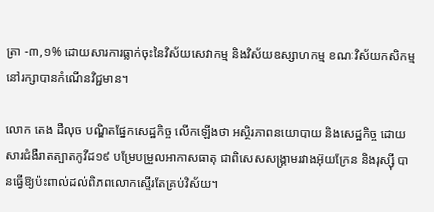ត្រា -៣,១% ដោយសារការធ្លាក់ចុះនៃវិស័យសេវាកម្ម និងវិស័យឧស្សាហកម្ម ខណៈវិស័យកសិកម្មនៅរក្សាបានកំណើនវិជ្ជមាន។

លោក តេង ដឺលុច បណ្ឌិតផ្នែកសេដ្ឋកិច្ច លើកឡើងថា អស្ថិរភាពនយោបាយ និងសេដ្ឋកិច្ច ដោយសារជំងឺរាតត្បាតកូវីដ១៩ បម្រែបម្រួលអាកាសធាតុ ជាពិសេសសង្គ្រាមរវាងអ៊ុយក្រែន និងរុស្ស៊ី បានធ្វើឱ្យប៉ះពាល់ដល់ពិភពលោកស្ទើរតែគ្រប់វិស័យ។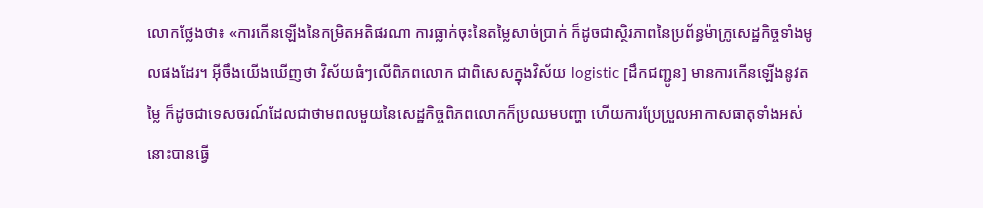លោកថ្លែងថា៖ «ការកើនឡើងនៃកម្រិតអតិផរណា ការធ្លាក់ចុះនៃតម្លៃសាច់ប្រាក់ ក៏ដូចជាស្ថិរភាពនៃប្រព័ន្ធម៉ាក្រូសេដ្ឋកិច្ចទាំងមូលផងដែរ។ អ៊ីចឹងយើងឃើញថា វិស័យធំៗលើពិភពលោក ជាពិសេសក្នុងវិស័យ logistic [ដឹកជញ្ជូន] មានការកើនឡើងនូវតម្លៃ ក៏ដូចជាទេសចរណ៍ដែលជាថាមពលមួយនៃសេដ្ឋកិច្ចពិភពលោកក៏ប្រឈមបញ្ហា ហើយការប្រែប្រួលអាកាសធាតុទាំងអស់នោះបានធ្វើ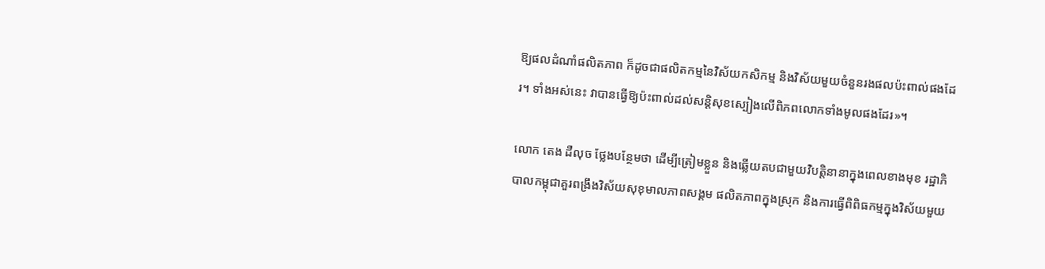ឱ្យផលដំណាំផលិតភាព ក៏ដូចជាផលិតកម្មនៃវិស័យកសិកម្ម និងវិស័យមួយចំនួនរងផលប៉ះពាល់ផងដែរ។ ទាំងអស់នេះ វាបានធ្វើឱ្យប៉ះពាល់ដល់សន្តិសុខស្បៀងលើពិភពលោកទាំងមូលផងដែរ»។

លោក តេង ដឺលុច ថ្លែងបន្ថែមថា ដើម្បីត្រៀមខ្លួន និងឆ្លើយតបជាមួយវិបត្តិនានាក្នុងពេលខាងមុខ រដ្ឋាភិបាលកម្ពុជាគួរពង្រឹងវិស័យសុខុមាលភាពសង្គម ផលិតភាពក្នុងស្រុក និងការធ្វើពិពិធកម្មក្នុងវិស័យមួយ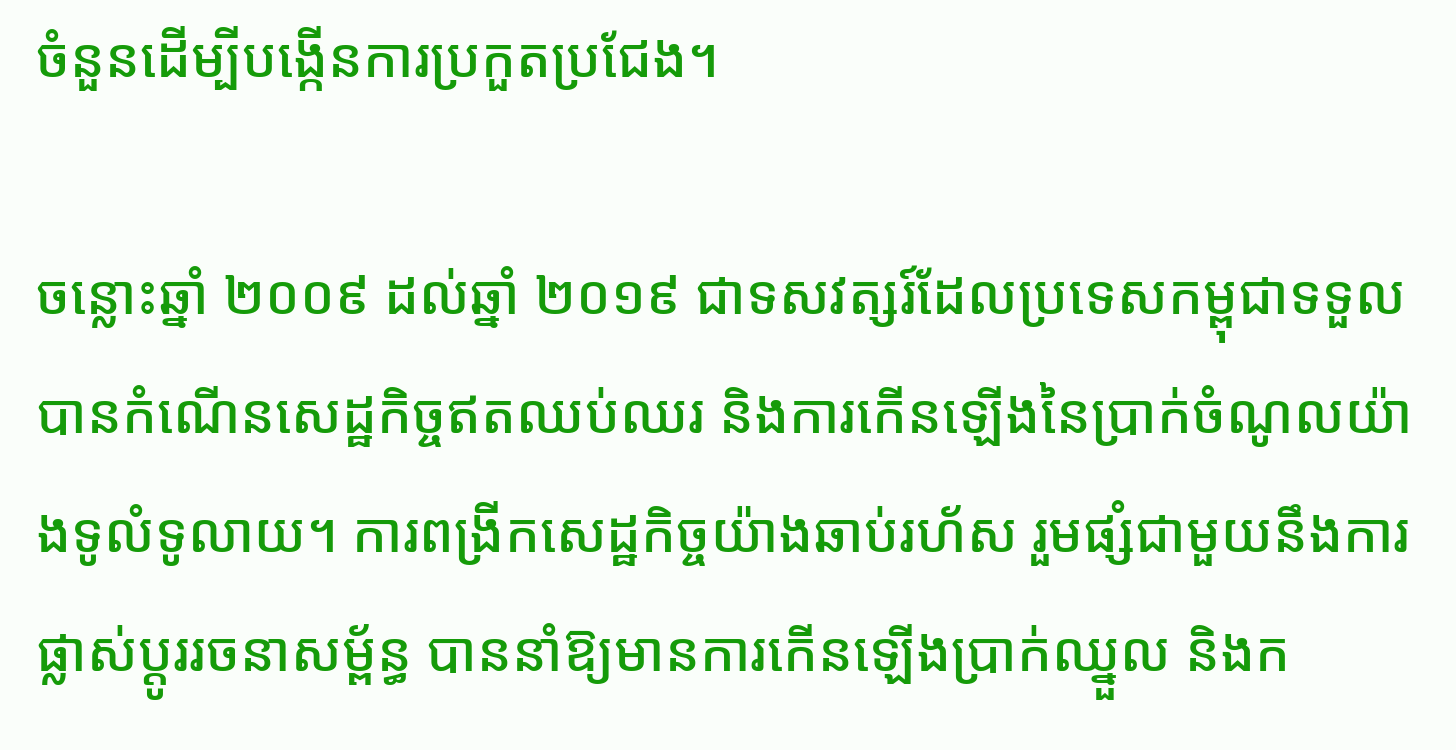ចំនួនដើម្បីបង្កើនការប្រកួតប្រជែង។

ចន្លោះឆ្នាំ ២០០៩ ដល់ឆ្នាំ ២០១៩ ជាទសវត្សរ៍ដែលប្រទេសកម្ពុជាទទួលបានកំណើនសេដ្ឋកិច្ចឥតឈប់ឈរ និងការកើនឡើងនៃប្រាក់ចំណូលយ៉ាងទូលំទូលាយ។ ការពង្រីកសេដ្ឋកិច្ចយ៉ាងឆាប់រហ័ស រួមផ្សំជាមួយនឹងការផ្លាស់ប្តូររចនាសម្ព័ន្ធ បាននាំឱ្យមានការកើនឡើងប្រាក់ឈ្នួល និងក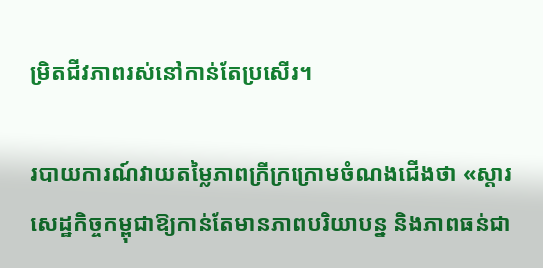ម្រិតជីវភាពរស់នៅកាន់តែប្រសើរ។

របាយការណ៍វាយតម្លៃភាពក្រីក្រក្រោមចំណងជើងថា «ស្តារសេដ្ឋកិច្ចកម្ពុជាឱ្យកាន់តែមានភាពបរិយាបន្ន និងភាពធន់ជា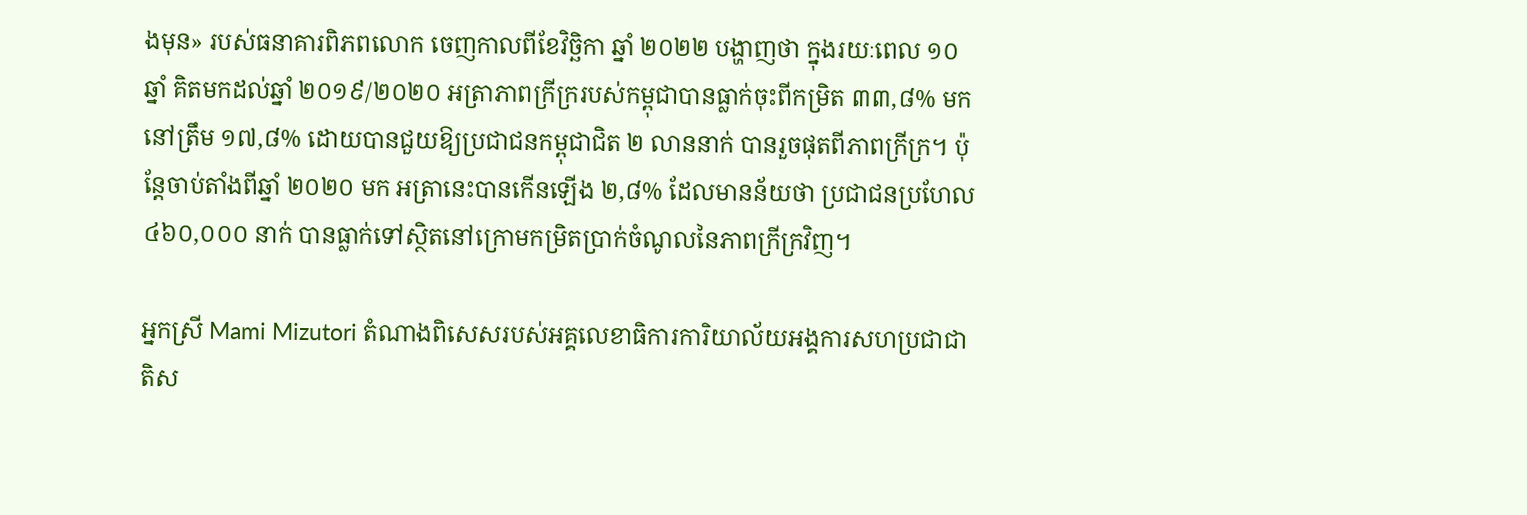ងមុន» របស់ធនាគារពិភពលោក ចេញកាលពីខែវិច្ឆិកា ឆ្នាំ ២០២២ បង្ហាញថា ក្នុងរយៈពេល ១០ ឆ្នាំ គិតមកដល់ឆ្នាំ ២០១៩/២០២០ អត្រាភាពក្រីក្ររបស់កម្ពុជាបានធ្លាក់ចុះពីកម្រិត ៣៣,៨% មកនៅត្រឹម ១៧,៨% ដោយបានជួយឱ្យប្រជាជនកម្ពុជាជិត ២ លាននាក់ បានរួចផុតពីភាពក្រីក្រ។ ប៉ុន្តែចាប់តាំងពីឆ្នាំ ២០២០ មក អត្រានេះបានកើនឡើង ២,៨% ដែលមានន័យថា ប្រជាជនប្រហែល ៤៦០,០០០ នាក់ បានធ្លាក់ទៅស្ថិតនៅក្រោមកម្រិតប្រាក់ចំណូលនៃភាពក្រីក្រវិញ។

អ្នកស្រី Mami Mizutori តំណាងពិសេសរបស់អគ្គលេខាធិការការិយាល័យអង្គការសហប្រជាជាតិស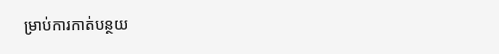ម្រាប់ការកាត់បន្ថយ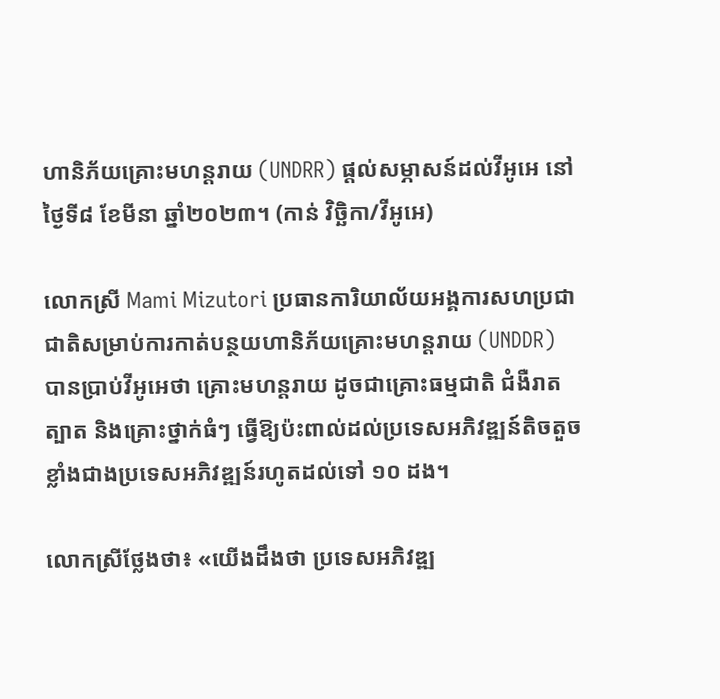ហានិភ័យគ្រោះមហន្តរាយ (UNDRR) ផ្តល់សម្ភាសន៍ដល់វីអូអេ នៅថ្ងៃទី៨ ខែមីនា ឆ្នាំ២០២៣។ (កាន់ វិច្ឆិកា/វីអូអេ)

លោកស្រី Mami Mizutori ប្រធានការិយាល័យអង្គការសហប្រជាជាតិសម្រាប់ការកាត់បន្ថយហានិភ័យគ្រោះមហន្តរាយ (UNDDR) បានប្រាប់វីអូអេថា គ្រោះមហន្តរាយ ដូចជាគ្រោះធម្មជាតិ ជំងឺរាតត្បាត និងគ្រោះថ្នាក់ធំៗ ធ្វើឱ្យប៉ះពាល់ដល់ប្រទេសអភិវឌ្ឍន៍តិចតួចខ្លាំងជាងប្រទេសអភិវឌ្ឍន៍រហូតដល់ទៅ ១០ ដង។

លោកស្រីថ្លែងថា៖ «យើងដឹងថា ប្រទេសអភិវឌ្ឍ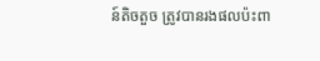ន៍តិចតួច ត្រូវបានរងផលប៉ះពា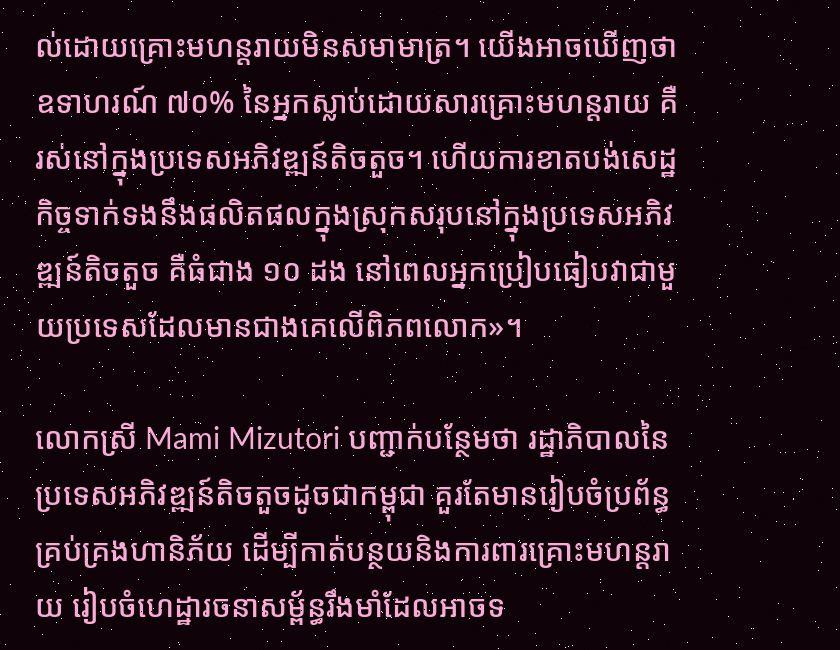ល់ដោយគ្រោះមហន្តរាយមិនសមាមាត្រ។ យើងអាចឃើញថា ឧទាហរណ៍ ៧០% នៃអ្នកស្លាប់ដោយសារគ្រោះមហន្តរាយ គឺរស់នៅក្នុងប្រទេសអភិវឌ្ឍន៍តិចតួច។ ហើយការខាតបង់សេដ្ឋកិច្ចទាក់ទងនឹងផលិតផលក្នុងស្រុកសរុបនៅក្នុងប្រទេសអភិវឌ្ឍន៍តិចតួច គឺធំជាង ១០ ដង នៅពេលអ្នកប្រៀបធៀបវាជាមួយប្រទេសដែលមានជាងគេលើពិភពលោក»។

លោកស្រី Mami Mizutori បញ្ជាក់បន្ថែមថា រដ្ឋាភិបាលនៃប្រទេសអភិវឌ្ឍន៍តិចតួចដូចជាកម្ពុជា គួរតែមានរៀបចំប្រព័ន្ធគ្រប់គ្រងហានិភ័យ ដើម្បីកាត់បន្ថយនិងការពារគ្រោះមហន្តរាយ រៀបចំហេដ្ឋារចនាសម្ព័ន្ធរឹងមាំដែលអាចទ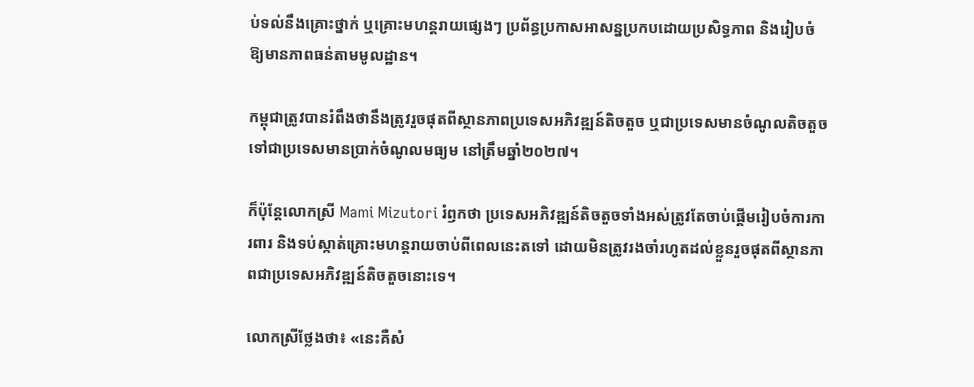ប់ទល់នឹងគ្រោះថ្នាក់ ឬគ្រោះមហន្តរាយផ្សេងៗ ប្រព័ន្ធប្រកាសអាសន្នប្រកបដោយប្រសិទ្ធភាព និងរៀបចំឱ្យមានភាពធន់តាមមូលដ្ឋាន។

កម្ពុជាត្រូវបានរំពឹងថានឹងត្រូវរួចផុតពីស្ថានភាពប្រទេសអភិវឌ្ឍន៍តិចតួច ឬជាប្រទេសមានចំណូលតិចតួច ទៅជាប្រទេសមានប្រាក់ចំណូលមធ្យម នៅត្រឹមឆ្នាំ២០២៧។

ក៏ប៉ុន្តែលោកស្រី Mami Mizutori រំឭកថា ប្រទេសអភិវឌ្ឍន៍តិចតួចទាំងអស់ត្រូវតែចាប់ផ្តើមរៀបចំការការពារ និងទប់ស្កាត់គ្រោះមហន្តរាយចាប់ពីពេលនេះតទៅ ដោយមិនត្រូវរងចាំរហូតដល់ខ្លួនរួចផុតពីស្ថានភាពជាប្រទេសអភិវឌ្ឍន៍តិចតួចនោះទេ។

លោកស្រីថ្លែងថា៖ «នេះគឺសំ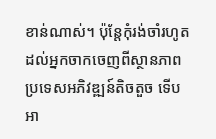ខាន់ណាស់។ ប៉ុន្តែកុំរង់ចាំរហូតដល់អ្នកចាកចេញពីស្ថានភាពប្រទេសអភិវឌ្ឍន៍តិចតួច ទើបអា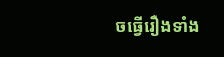ចធ្វើរឿងទាំង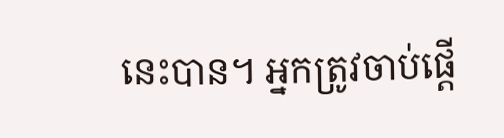នេះបាន។ អ្នកត្រូវចាប់ផ្តើ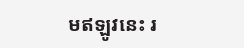មឥឡូវនេះ រ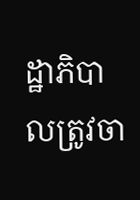ដ្ឋាភិបាលត្រូវចា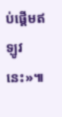ប់ផ្តើមឥឡូវនេះ»៕